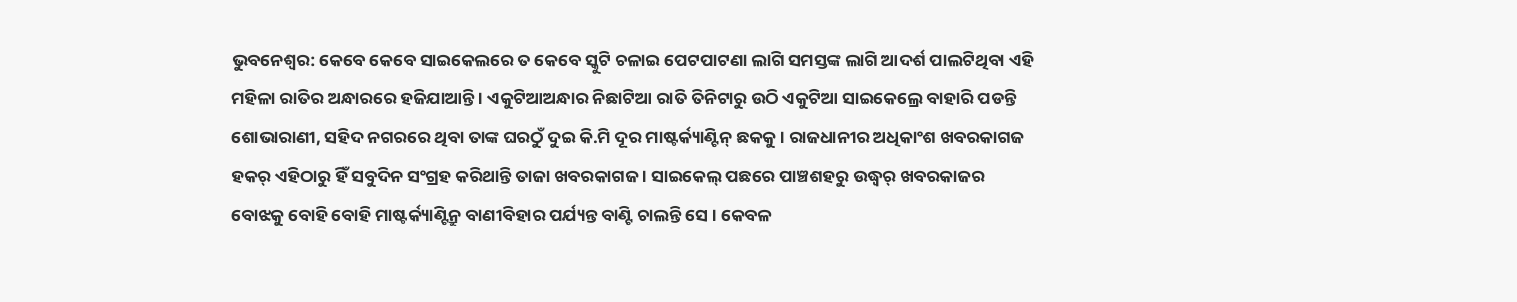ଭୁବନେଶ୍ୱର: କେବେ କେବେ ସାଇକେଲରେ ତ କେବେ ସ୍କୁଟି ଚଳାଇ ପେଟପାଟଣା ଲାଗି ସମସ୍ତଙ୍କ ଲାଗି ଆଦର୍ଶ ପାଲଟିଥିବା ଏହି ମହିଳା ରାତିର ଅନ୍ଧାରରେ ହଜିଯାଆନ୍ତି । ଏକୁଟିଆଅନ୍ଧାର ନିଛାଟିଆ ରାତି ତିନିଟାରୁ ଉଠି ଏକୁଟିଆ ସାଇକେଲ୍ରେ ବାହାରି ପଡନ୍ତି ଶୋଭାରାଣୀ, ସହିଦ ନଗରରେ ଥିବା ତାଙ୍କ ଘରଠୁଁ ଦୁଇ କି.ମି ଦୂର ମାଷ୍ଟର୍କ୍ୟାଣ୍ଟିନ୍ ଛକକୁ । ରାଜଧାନୀର ଅଧିକାଂଶ ଖବରକାଗଜ ହକର୍ ଏହିଠାରୁ ହିଁ ସବୁଦିନ ସଂଗ୍ରହ କରିଥାନ୍ତି ତାଜା ଖବରକାଗଜ । ସାଇକେଲ୍ ପଛରେ ପାଞ୍ଚଶହରୁ ଉଦ୍ଧ୍ୱର୍ ଖବରକାଜର ବୋଝକୁ ବୋହି ବୋହି ମାଷ୍ଟର୍କ୍ୟାଣ୍ଟିନ୍ରୁ ବାଣୀବିହାର ପର୍ଯ୍ୟନ୍ତ ବାଣ୍ଟି ଚାଲନ୍ତି ସେ । କେବଳ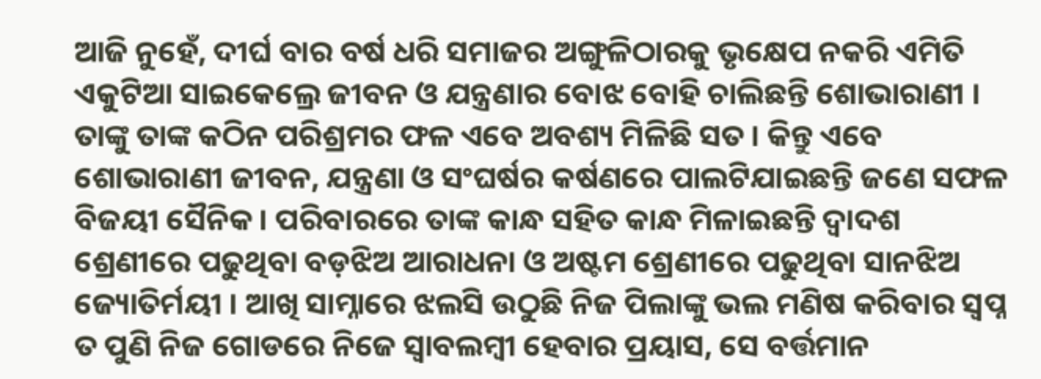ଆଜି ନୁହେଁ, ଦୀର୍ଘ ବାର ବର୍ଷ ଧରି ସମାଜର ଅଙ୍ଗୁଳିଠାରକୁ ଭୃକ୍ଷେପ ନକରି ଏମିତି ଏକୁଟିଆ ସାଇକେଲ୍ରେ ଜୀବନ ଓ ଯନ୍ତ୍ରଣାର ବୋଝ ବୋହି ଚାଲିଛନ୍ତି ଶୋଭାରାଣୀ । ତାଙ୍କୁ ତାଙ୍କ କଠିନ ପରିଶ୍ରମର ଫଳ ଏବେ ଅବଶ୍ୟ ମିଳିଛି ସତ । କିନ୍ତୁ ଏବେ ଶୋଭାରାଣୀ ଜୀବନ, ଯନ୍ତ୍ରଣା ଓ ସଂଘର୍ଷର କର୍ଷଣରେ ପାଲଟିଯାଇଛନ୍ତି ଜଣେ ସଫଳ ବିଜୟୀ ସୈନିକ । ପରିବାରରେ ତାଙ୍କ କାନ୍ଧ ସହିତ କାନ୍ଧ ମିଳାଇଛନ୍ତି ଦ୍ୱାଦଶ ଶ୍ରେଣୀରେ ପଢୁଥିବା ବଡ଼ଝିଅ ଆରାଧନା ଓ ଅଷ୍ଟମ ଶ୍ରେଣୀରେ ପଢୁଥିବା ସାନଝିଅ ଜ୍ୟୋତିର୍ମୟୀ । ଆଖି ସାମ୍ନାରେ ଝଲସି ଉଠୁଛି ନିଜ ପିଲାଙ୍କୁ ଭଲ ମଣିଷ କରିବାର ସ୍ୱପ୍ନ ତ ପୁଣି ନିଜ ଗୋଡରେ ନିଜେ ସ୍ୱାବଲମ୍ବୀ ହେବାର ପ୍ରୟାସ, ସେ ବର୍ତ୍ତମାନ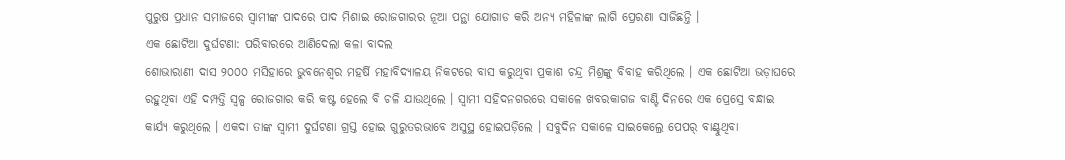ପୁରୁଷ ପ୍ରଧାନ ସମାଜରେ ସ୍ୱାମୀଙ୍କ ପାଦରେ ପାଦ ମିଶାଇ ରୋଜଗାରର ନୂଆ ପନ୍ଥା ଯୋଗାଡ କରି ଅନ୍ୟ ମହିଳାଙ୍କ ଲାଗି ପ୍ରେରଣା ସାଜିଛନ୍ତି ।
ଏକ ଛୋଟିଆ ଦୁର୍ଘଟଣା: ପରିବାରରେ ଆଣିଦେଲା କଳା ବାଦଲ
ଶୋଭାରାଣୀ ଦାସ ୨୦୦୦ ମସିହାରେ ଭୁବନେଶ୍ୱର ମହର୍ଷି ମହାବିଦ୍ୟାଳୟ ନିକଟରେ ବାସ କରୁଥିବା ପ୍ରକାଶ ଚନ୍ଦ୍ର ମିଶ୍ରଙ୍କୁ ବିବାହ କରିଥିଲେ । ଏକ ଛୋଟିଆ ଭଡ଼ାଘରେ ରହୁଥିବା ଏହି ଦମ୍ପତ୍ତି ସ୍ୱଳ୍ପ ରୋଜଗାର କରି କଷ୍ଟ ହେଲେ ବି ଚଳି ଯାଉଥିଲେ । ସ୍ୱାମୀ ସହିଦନଗରରେ ସକାଳେ ଖବରକାଗଜ ବାଣ୍ଟି ଦିନରେ ଏକ ପ୍ରେସ୍ରେ ବନ୍ଧାଇ କାର୍ଯ୍ୟ କରୁଥିଲେ । ଏକଦା ତାଙ୍କ ସ୍ୱାମୀ ଦୁର୍ଘଟଣା ଗ୍ରସ୍ତ ହୋଇ ଗୁରୁତରଭାବେ ଅସୁସ୍ଥ ହୋଇପଡ଼ିଲେ । ସବୁଦିନ ସକାଳେ ସାଇକେଲ୍ରେ ପେପର୍ ବାଣ୍ଟୁଥିବା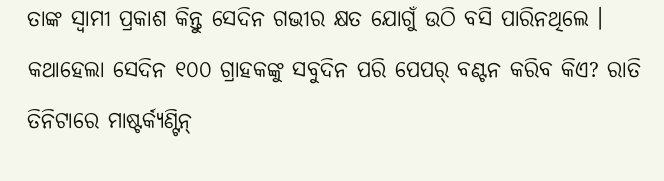ତାଙ୍କ ସ୍ୱାମୀ ପ୍ରକାଶ କିନ୍ତୁ ସେଦିନ ଗଭୀର କ୍ଷତ ଯୋଗୁଁ ଉଠି ବସି ପାରିନଥିଲେ । କଥାହେଲା ସେଦିନ ୧୦୦ ଗ୍ରାହକଙ୍କୁ ସବୁଦିନ ପରି ପେପର୍ ବଣ୍ଟନ କରିବ କିଏ? ରାତି ତିନିଟାରେ ମାଷ୍ଟର୍କ୍ୟଣ୍ଟିନ୍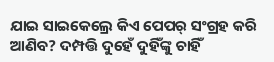ଯାଇ ସାଇକେଲ୍ରେ କିଏ ପେପର୍ ସଂଗ୍ରହ କରି ଆଣିବ? ଦମ୍ପତ୍ତି ଦୁହେଁ ଦୁହିଁଙ୍କୁ ଚାହିଁ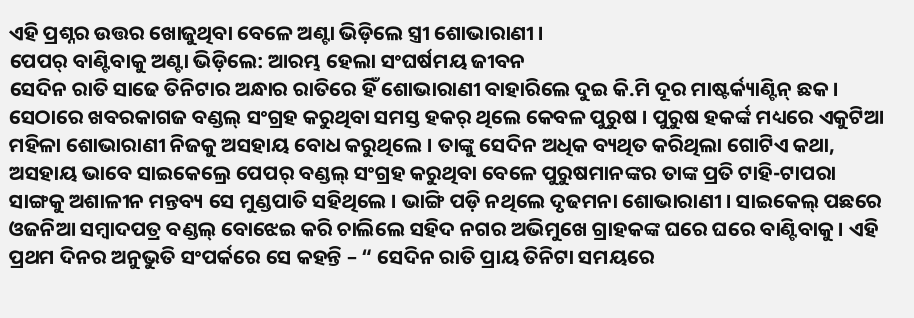ଏହି ପ୍ରଶ୍ନର ଉତ୍ତର ଖୋଜୁଥିବା ବେଳେ ଅଣ୍ଟା ଭିଡ଼ିଲେ ସ୍ତ୍ରୀ ଶୋଭାରାଣୀ ।
ପେପର୍ ବାଣ୍ଟିବାକୁ ଅଣ୍ଟା ଭିଡ଼ିଲେ: ଆରମ୍ଭ ହେଲା ସଂଘର୍ଷମୟ ଜୀବନ
ସେଦିନ ରାତି ସାଢେ ତିନିଟାର ଅନ୍ଧାର ରାତିରେ ହିଁ ଶୋଭାରାଣୀ ବାହାରିଲେ ଦୁଇ କି.ମି ଦୂର ମାଷ୍ଟର୍କ୍ୟାଣ୍ଟିନ୍ ଛକ । ସେଠାରେ ଖବରକାଗଜ ବଣ୍ଡଲ୍ ସଂଗ୍ରହ କରୁଥିବା ସମସ୍ତ ହକର୍ ଥିଲେ କେବଳ ପୁରୁଷ । ପୁରୁଷ ହକର୍ଙ୍କ ମଧ୍ୟରେ ଏକୁଟିଆ ମହିଳା ଶୋଭାରାଣୀ ନିଜକୁ ଅସହାୟ ବୋଧ କରୁଥିଲେ । ତାଙ୍କୁ ସେଦିନ ଅଧିକ ବ୍ୟଥିତ କରିଥିଲା ଗୋଟିଏ କଥା, ଅସହାୟ ଭାବେ ସାଇକେଲ୍ରେ ପେପର୍ ବଣ୍ଡଲ୍ ସଂଗ୍ରହ କରୁଥିବା ବେଳେ ପୁରୁଷମାନଙ୍କର ତାଙ୍କ ପ୍ରତି ଟାହି-ଟାପରା ସାଙ୍ଗକୁ ଅଶାଳୀନ ମନ୍ତବ୍ୟ ସେ ମୁଣ୍ଡପାତି ସହିଥିଲେ । ଭାଙ୍ଗି ପଡ଼ି ନଥିଲେ ଦୃଢମନା ଶୋଭାରାଣୀ । ସାଇକେଲ୍ ପଛରେ ଓଜନିଆ ସମ୍ବାଦପତ୍ର ବଣ୍ଡଲ୍ ବୋଝେଇ କରି ଚାଲିଲେ ସହିଦ ନଗର ଅଭିମୁଖେ ଗ୍ରାହକଙ୍କ ଘରେ ଘରେ ବାଣ୍ଟିବାକୁ । ଏହି ପ୍ରଥମ ଦିନର ଅନୁଭୁତି ସଂପର୍କରେ ସେ କହନ୍ତି – “ ସେଦିନ ରାତି ପ୍ରାୟ ତିନିଟା ସମୟରେ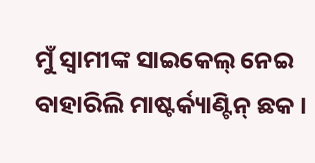ମୁଁ ସ୍ୱାମୀଙ୍କ ସାଇକେଲ୍ ନେଇ ବାହାରିଲି ମାଷ୍ଟର୍କ୍ୟାଣ୍ଟିନ୍ ଛକ ।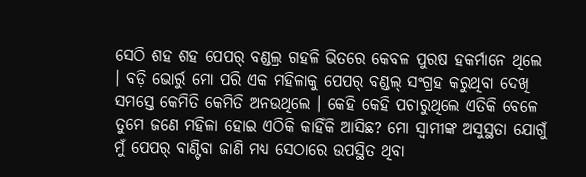ସେଠି ଶହ ଶହ ପେପର୍ ବଣ୍ଡଲ୍ର ଗହଳି ଭିତରେ କେବଳ ପୁରଷ ହକର୍ମାନେ ଥିଲେ । ବଡ଼ି ଭୋର୍ରୁ ମୋ ପରି ଏକ ମହିଳାକୁ ପେପର୍ ବଣ୍ଡଲ୍ ସଂଗ୍ରହ କରୁଥିବା ଦେଖି ସମସ୍ତେ କେମିତି କେମିତି ଅନଉଥିଲେ । କେହି କେହି ପଚାରୁଥିଲେ ଏତିକି ବେଳେ ତୁମେ ଜଣେ ମହିଳା ହୋଇ ଏଠିକି କାହିଁକି ଆସିଛ? ମୋ ସ୍ୱାମୀଙ୍କ ଅସୁସ୍ଥତା ଯୋଗୁଁ ମୁଁ ପେପର୍ ବାଣ୍ଟିବା ଜାଣି ମଧ୍ୟ ସେଠାରେ ଉପସ୍ଥିତ ଥିବା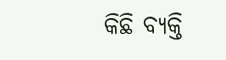କିଛି ବ୍ୟକ୍ତି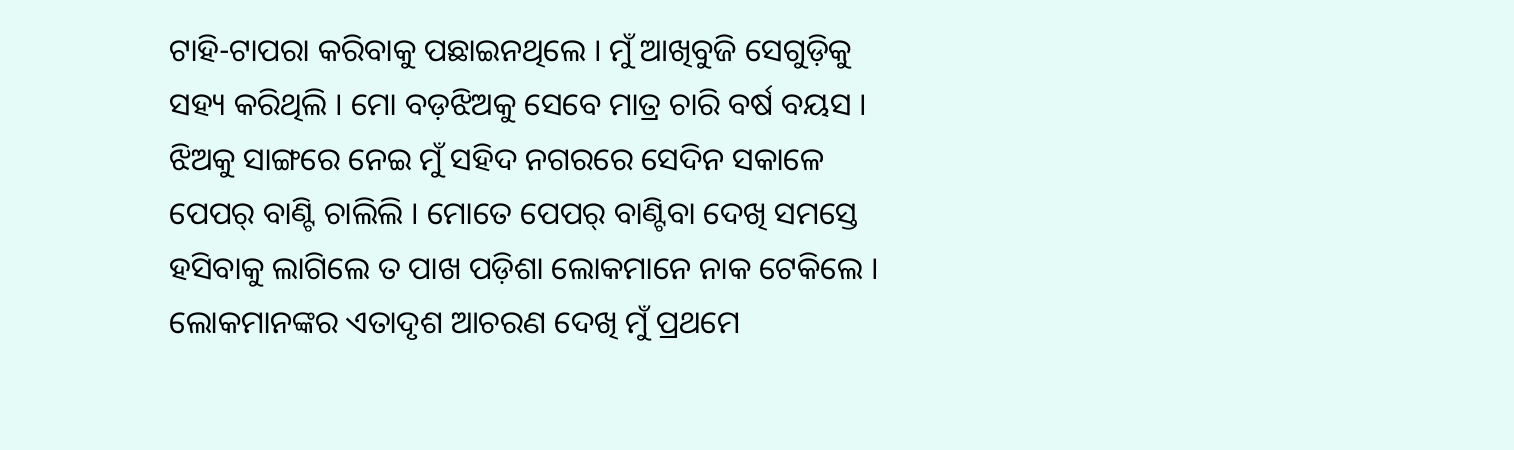ଟାହି-ଟାପରା କରିବାକୁ ପଛାଇନଥିଲେ । ମୁଁ ଆଖିବୁଜି ସେଗୁଡ଼ିକୁ ସହ୍ୟ କରିଥିଲି । ମୋ ବଡ଼ଝିଅକୁ ସେବେ ମାତ୍ର ଚାରି ବର୍ଷ ବୟସ । ଝିଅକୁ ସାଙ୍ଗରେ ନେଇ ମୁଁ ସହିଦ ନଗରରେ ସେଦିନ ସକାଳେ ପେପର୍ ବାଣ୍ଟି ଚାଲିଲି । ମୋତେ ପେପର୍ ବାଣ୍ଟିବା ଦେଖି ସମସ୍ତେ ହସିବାକୁ ଲାଗିଲେ ତ ପାଖ ପଡ଼ିଶା ଲୋକମାନେ ନାକ ଟେକିଲେ । ଲୋକମାନଙ୍କର ଏତାଦୃଶ ଆଚରଣ ଦେଖି ମୁଁ ପ୍ରଥମେ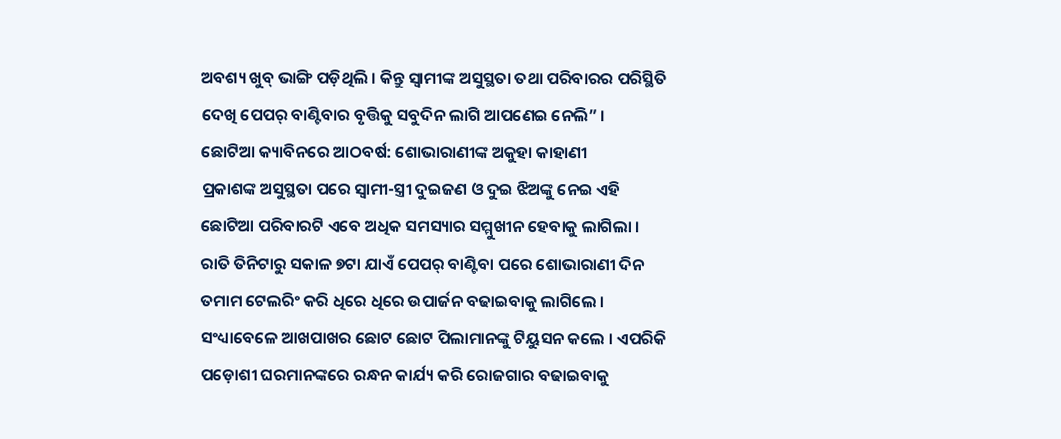ଅବଶ୍ୟ ଖୁବ୍ ଭାଙ୍ଗି ପଡ଼ିଥିଲି । କିନ୍ତୁ ସ୍ୱାମୀଙ୍କ ଅସୁସ୍ଥତା ତଥା ପରିବାରର ପରିସ୍ଥିତି ଦେଖି ପେପର୍ ବାଣ୍ଟିବାର ବୃତ୍ତିକୁ ସବୁଦିନ ଲାଗି ଆପଣେଇ ନେଲି” ।
ଛୋଟିଆ କ୍ୟାବିନରେ ଆଠବର୍ଷ: ଶୋଭାରାଣୀଙ୍କ ଅକୁହା କାହାଣୀ
ପ୍ରକାଶଙ୍କ ଅସୁସ୍ଥତା ପରେ ସ୍ୱାମୀ-ସ୍ତ୍ରୀ ଦୁଇଜଣ ଓ ଦୁଇ ଝିଅଙ୍କୁ ନେଇ ଏହି ଛୋଟିଆ ପରିବାରଟି ଏବେ ଅଧିକ ସମସ୍ୟାର ସମ୍ମୁଖୀନ ହେବାକୁ ଲାଗିଲା । ରାତି ତିନିଟାରୁ ସକାଳ ୭ଟା ଯାଏଁ ପେପର୍ ବାଣ୍ଟିବା ପରେ ଶୋଭାରାଣୀ ଦିନ ତମାମ ଟେଲରିଂ କରି ଧିରେ ଧିରେ ଉପାର୍ଜନ ବଢାଇବାକୁ ଲାଗିଲେ । ସଂଧ୍ୟାବେଳେ ଆଖପାଖର ଛୋଟ ଛୋଟ ପିଲାମାନଙ୍କୁ ଟିୟୁସନ କଲେ । ଏପରିକି ପଡ଼ୋଶୀ ଘରମାନଙ୍କରେ ରନ୍ଧନ କାର୍ଯ୍ୟ କରି ରୋଜଗାର ବଢାଇବାକୁ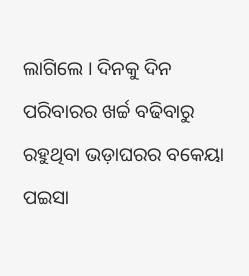ଲାଗିଲେ । ଦିନକୁ ଦିନ ପରିବାରର ଖର୍ଚ୍ଚ ବଢିବାରୁ ରହୁଥିବା ଭଡ଼ାଘରର ବକେୟା ପଇସା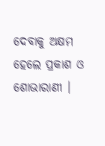ଦେବାକୁ ଅକ୍ଷମ ହେଲେ ପ୍ରକାଶ ଓ ଶୋଭାରାଣୀ ।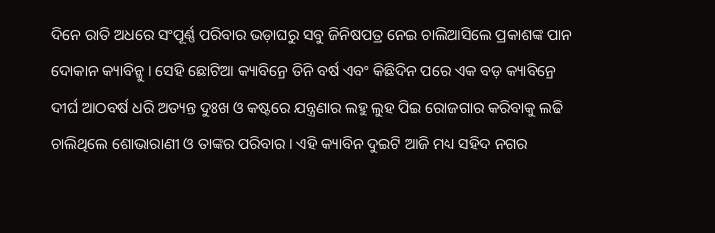ଦିନେ ରାତି ଅଧରେ ସଂପୂର୍ଣ୍ଣ ପରିବାର ଭଡ଼ାଘରୁ ସବୁ ଜିନିଷପତ୍ର ନେଇ ଚାଲିଆସିଲେ ପ୍ରକାଶଙ୍କ ପାନ ଦୋକାନ କ୍ୟାବିନ୍କୁ । ସେହି ଛୋଟିଆ କ୍ୟାବିନ୍ରେ ତିନି ବର୍ଷ ଏବଂ କିଛିଦିନ ପରେ ଏକ ବଡ଼ କ୍ୟାବିନ୍ରେ ଦୀର୍ଘ ଆଠବର୍ଷ ଧରି ଅତ୍ୟନ୍ତ ଦୁଃଖ ଓ କଷ୍ଟରେ ଯନ୍ତ୍ରଣାର ଲହୁ ଲୁହ ପିଇ ରୋଜଗାର କରିବାକୁ ଲଢି ଚାଲିଥିଲେ ଶୋଭାରାଣୀ ଓ ତାଙ୍କର ପରିବାର । ଏହି କ୍ୟାବିନ ଦୁଇଟି ଆଜି ମଧ୍ୟ ସହିଦ ନଗର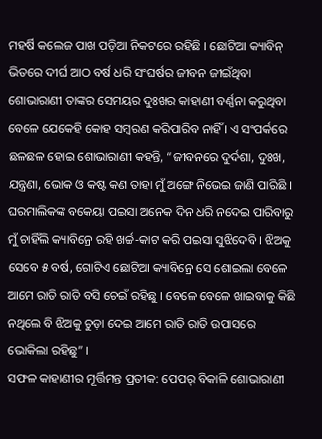ମହର୍ଷି କଲେଜ ପାଖ ପଡ଼ିଆ ନିକଟରେ ରହିଛି । ଛୋଟିଆ କ୍ୟାବିନ୍ ଭିତରେ ଦୀର୍ଘ ଆଠ ବର୍ଷ ଧରି ସଂଘର୍ଷର ଜୀବନ ଜୀଇଁଥିବା ଶୋଭାରାଣୀ ତାଙ୍କର ସେମୟର ଦୁଃଖର କାହାଣୀ ବର୍ଣ୍ଣନା କରୁଥିବା ବେଳେ ଯେକେହି କୋହ ସମ୍ବରଣ କରିପାରିବ ନାହିଁ । ଏ ସଂପର୍କରେ ଛଳଛଳ ହୋଇ ଶୋଭାରାଣୀ କହନ୍ତି, “ଜୀବନରେ ଦୁର୍ଦଶା, ଦୁଃଖ, ଯନ୍ତ୍ରଣା, ଭୋକ ଓ କଷ୍ଟ କଣ ତାହା ମୁଁ ଅଙ୍ଗେ ନିଭେଇ ଜାଣି ପାରିଛି । ଘରମାଲିକଙ୍କ ବକେୟା ପଇସା ଅନେକ ଦିନ ଧରି ନଦେଇ ପାରିବାରୁ ମୁଁ ଚାହିଁଲି କ୍ୟାବିନ୍ରେ ରହି ଖର୍ଚ୍ଚ-କାଟ କରି ପଇସା ସୁଝିଦେବି । ଝିଅକୁ ସେବେ ୫ ବର୍ଷ, ଗୋଟିଏ ଛୋଟିଆ କ୍ୟାବିନ୍ରେ ସେ ଶୋଇଲା ବେଳେ ଆମେ ରାତି ରାତି ବସି ଚେଇଁ ରହିଛୁ । ବେଳେ ବେଳେ ଖାଇବାକୁ କିଛି ନଥିଲେ ବି ଝିଅକୁ ଚୁଡ଼ା ଦେଇ ଆମେ ରାତି ରାତି ଉପାସରେ ଭୋକିଲା ରହିଛୁ” ।
ସଫଳ କାହାଣୀର ମୂର୍ତ୍ତିମନ୍ତ ପ୍ରତୀକ: ପେପର୍ ବିକାଳି ଶୋଭାରାଣୀ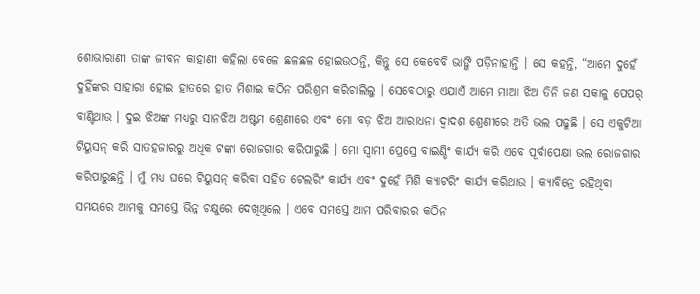ଶୋଭାରାଣୀ ତାଙ୍କ ଜୀବନ କାହାଣୀ କହିଲା ବେଳେ ଛଳଛଳ ହୋଇଉଠନ୍ତି, କିନ୍ତୁ ସେ କେବେବି ଭାଙ୍ଗି ପଡ଼ିନାହାନ୍ତି । ସେ କହନ୍ତି, “ଆମେ ଦୁହେଁ ଦୁହିଁଙ୍କର ସାହାରା ହୋଇ ହାତରେ ହାତ ମିଶାଇ କଠିନ ପରିଶ୍ରମ କରିଚାଲିଲୁ । ସେବେଠାରୁ ଏଯାଏଁ ଆମେ ମାଆ ଝିଅ ତିନି ଜଣ ସକାଳୁ ପେପର୍ ବାଣ୍ଟିଥାଉ । ଦୁଇ ଝିଅଙ୍କ ମଧ୍ୟରୁ ସାନଝିଅ ଅଷ୍ଟମ ଶ୍ରେଣୀରେ ଏବଂ ମୋ ବଡ଼ ଝିଅ ଆରାଧନା ଦ୍ୱାଦଶ ଶ୍ରେଣୀରେ ଅତି ଭଲ ପଢୁଛି । ସେ ଏକୁଟିଆ ଟିୟୁସନ୍ କରି ସାତହଜାରରୁ ଅଧିକ ଟଙ୍କା ରୋଜଗାର କରିପାରୁଛି । ମୋ ସ୍ୱାମୀ ପ୍ରେସ୍ରେ ବାଇଣ୍ଡିଂ କାର୍ଯ୍ୟ କରି ଏବେ ପୂର୍ବାପେକ୍ଷା ଭଲ ରୋଜଗାର କରିପାରୁଛନ୍ତି । ମୁଁ ମଧ୍ୟ ଘରେ ଟିୟୁସନ୍ କରିବା ସହିତ ଟେଲରିଂ କାର୍ଯ୍ୟ ଏବଂ ଦୁହେଁ ମିଶି କ୍ୟାଟରିଂ କାର୍ଯ୍ୟ କରିଥାଉ । କ୍ୟାବିନ୍ରେ ରହିଥିବା ସମୟରେ ଆମକୁ ସମସ୍ତେ ଭିନ୍ନ ଚକ୍ଷୁରେ ଦେଖିଥିଲେ । ଏବେ ସମସ୍ତେ ଆମ ପରିବାରର କଠିନ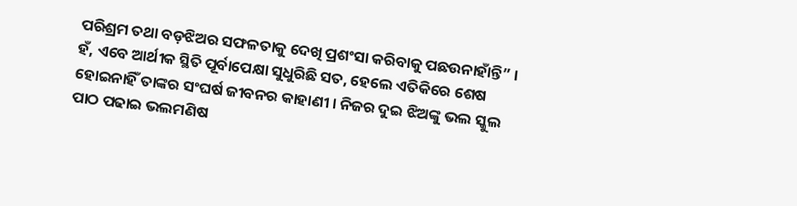ପରିଶ୍ରମ ତଥା ବଡ଼ଝିଅର ସଫଳତାକୁ ଦେଖି ପ୍ରଶଂସା କରିବାକୁ ପଛଉନାହାଁନ୍ତି” ।
ହଁ, ଏବେ ଆର୍ଥୀକ ସ୍ଥିତି ପୂର୍ବାପେକ୍ଷା ସୁଧୁରିଛି ସତ, ହେଲେ ଏତିକିରେ ଶେଷ ହୋଇନାହିଁ ତାଙ୍କର ସଂଘର୍ଷ ଜୀବନର କାହାଣୀ । ନିଜର ଦୁଇ ଝିଅଙ୍କୁ ଭଲ ସ୍କୁଲ ପାଠ ପଢାଇ ଭଲମଣିଷ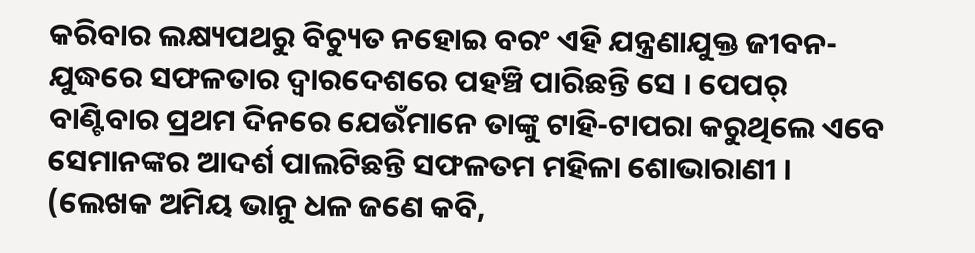କରିବାର ଲକ୍ଷ୍ୟପଥରୁ ବିଚ୍ୟୁତ ନହୋଇ ବରଂ ଏହି ଯନ୍ତ୍ରଣାଯୁକ୍ତ ଜୀବନ-ଯୁଦ୍ଧରେ ସଫଳତାର ଦ୍ୱାରଦେଶରେ ପହଞ୍ଚି ପାରିଛନ୍ତି ସେ । ପେପର୍ ବାଣ୍ଟିବାର ପ୍ରଥମ ଦିନରେ ଯେଉଁମାନେ ତାଙ୍କୁ ଟାହି-ଟାପରା କରୁଥିଲେ ଏବେ ସେମାନଙ୍କର ଆଦର୍ଶ ପାଲଟିଛନ୍ତି ସଫଳତମ ମହିଳା ଶୋଭାରାଣୀ ।
(ଲେଖକ ଅମିୟ ଭାନୁ ଧଳ ଜଣେ କବି,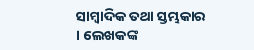ସାମ୍ବାଦିକ ତଥା ସ୍ତମ୍ଭକାର । ଲେଖକଙ୍କ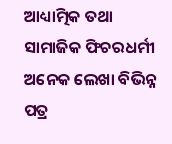ଆଧ୍ୟାତ୍ମିକ ତଥା ସାମାଜିକ ଫିଚରଧର୍ମୀ ଅନେକ ଲେଖା ବିଭିନ୍ନ ପତ୍ର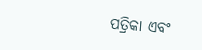ପତ୍ରିକା ଏବଂ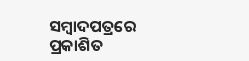ସମ୍ବାଦପତ୍ରରେ ପ୍ରକାଶିତ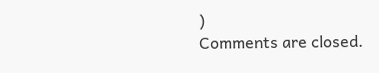)
Comments are closed.